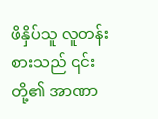ဖိနှိပ်သူ လူတန်းစားသည် ၎င်းတို့၏ အာဏာ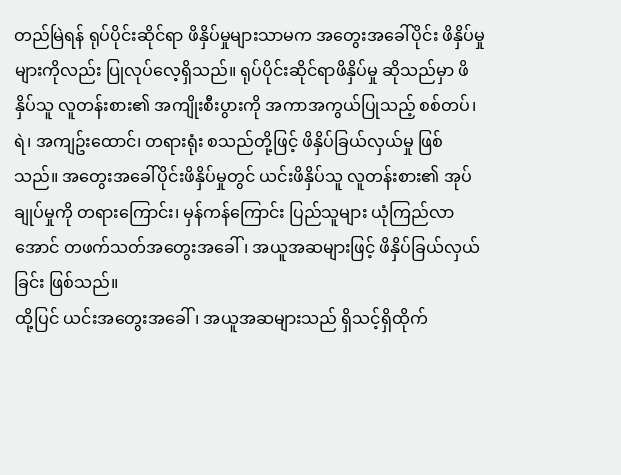တည်မြဲရန် ရုပ်ပိုင်းဆိုင်ရာ ဖိနှိပ်မှုများသာမက အတွေးအခေါ်ပိုင်း ဖိနှိပ်မှုများကိုလည်း ပြုလုပ်လေ့ရှိသည်။ ရုပ်ပိုင်းဆိုင်ရာဖိနှိပ်မှု ဆိုသည်မှာ ဖိနှိပ်သူ လူတန်းစား၏ အကျိုးစီးပွားကို အကာအကွယ်ပြုသည့် စစ်တပ်၊ ရဲ၊ အကျဥ်းထောင်၊ တရားရုံး စသည်တို့ဖြင့် ဖိနှိပ်ခြယ်လှယ်မှု ဖြစ်သည်။ အတွေးအခေါ်ပိုင်းဖိနှိပ်မှုတွင် ယင်းဖိနှိပ်သူ လူတန်းစား၏ အုပ်ချုပ်မှုကို တရားကြောင်း၊ မှန်ကန်ကြောင်း ပြည်သူများ ယုံကြည်လာအောင် တဖက်သတ်အတွေးအခေါ်၊ အယူအဆများဖြင့် ဖိနှိပ်ခြယ်လှယ်ခြင်း ဖြစ်သည်။
ထို့ပြင် ယင်းအတွေးအခေါ်၊ အယူအဆများသည် ရှိသင့်ရှိထိုက်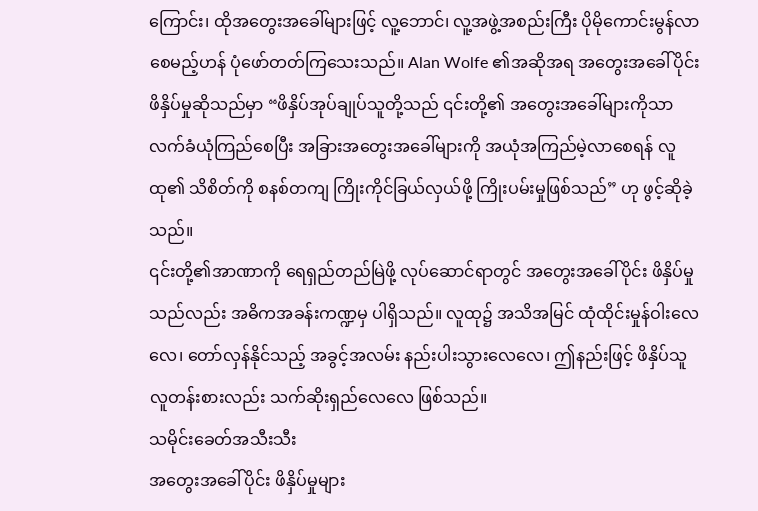ကြောင်း၊ ထိုအတွေးအခေါ်များဖြင့် လူ့ဘောင်၊ လူ့အဖွဲ့အစည်းကြီး ပိုမိုကောင်းမွန်လာစေမည့်ဟန် ပုံဖော်တတ်ကြသေးသည်။ Alan Wolfe ၏အဆိုအရ အတွေးအခေါ်ပိုင်း ဖိနှိပ်မှုဆိုသည်မှာ “ဖိနှိပ်အုပ်ချုပ်သူတို့သည် ၎င်းတို့၏ အတွေးအခေါ်များကိုသာ လက်ခံယုံကြည်စေပြီး အခြားအတွေးအခေါ်များကို အယုံအကြည်မဲ့လာစေရန် လူထု၏ သိစိတ်ကို စနစ်တကျ ကြိုးကိုင်ခြယ်လှယ်ဖို့ ကြိုးပမ်းမှုဖြစ်သည်” ဟု ဖွင့်ဆိုခဲ့သည်။
၎င်းတို့၏အာဏာကို ရေရှည်တည်မြဲဖို့ လုပ်ဆောင်ရာတွင် အတွေးအခေါ်ပိုင်း ဖိနှိပ်မှုသည်လည်း အဓိကအခန်းကဏ္ဍမှ ပါရှိသည်။ လူထု၌ အသိအမြင် ထုံထိုင်းမှုန်ဝါးလေလေ၊ တော်လှန်နိုင်သည့် အခွင့်အလမ်း နည်းပါးသွားလေလေ၊ ဤနည်းဖြင့် ဖိနှိပ်သူ လူတန်းစားလည်း သက်ဆိုးရှည်လေလေ ဖြစ်သည်။
သမိုင်းခေတ်အသီးသီး
အတွေးအခေါ်ပိုင်း ဖိနှိပ်မှုများ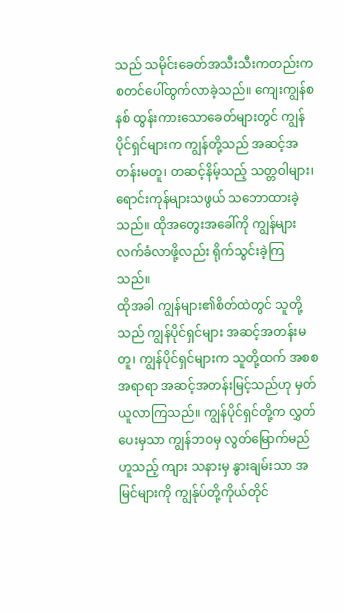သည် သမိုင်းခေတ်အသီးသီးကတည်းက စတင်ပေါ်ထွက်လာခဲ့သည်။ ကျေးကျွန်စနစ် ထွန်းကားသောခေတ်များတွင် ကျွန်ပိုင်ရှင်များက ကျွန်တို့သည် အဆင့်အတန်းမတူ၊ တဆင့်နိမ့်သည့် သတ္တဝါများ၊ ရောင်းကုန်များသဖွယ် သဘောထားခဲ့သည်။ ထိုအတွေးအခေါ်ကို ကျွန်များ လက်ခံလာဖို့လည်း ရိုက်သွင်းခဲ့ကြသည်။
ထိုအခါ ကျွန်များ၏စိတ်ထဲတွင် သူတို့သည် ကျွန်ပိုင်ရှင်များ အဆင့်အတန်းမတူ၊ ကျွန်ပိုင်ရှင်များက သူတို့ထက် အစစအရာရာ အဆင့်အတန်းမြင့်သည်ဟု မှတ်ယူလာကြသည်။ ကျွန်ပိုင်ရှင်တို့က လွှတ်ပေးမှသာ ကျွန်ဘဝမှ လွတ်မြောက်မည်ဟူသည့် ကျား သနားမှ နွားချမ်းသာ အမြင်များကို ကျွန်ုပ်တို့ကိုယ်တိုင်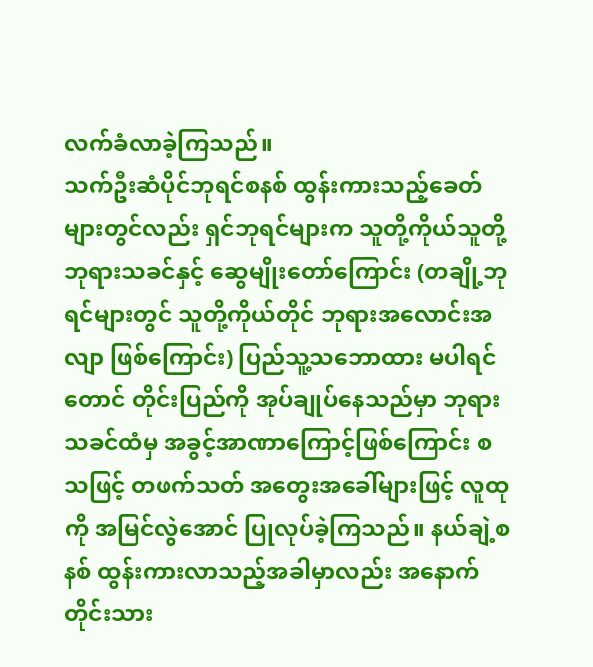လက်ခံလာခဲ့ကြသည်။
သက်ဦးဆံပိုင်ဘုရင်စနစ် ထွန်းကားသည့်ခေတ်များတွင်လည်း ရှင်ဘုရင်များက သူတို့ကိုယ်သူတို့ ဘုရားသခင်နှင့် ဆွေမျိုးတော်ကြောင်း (တချို့ဘုရင်များတွင် သူတို့ကိုယ်တိုင် ဘုရားအလောင်းအလျာ ဖြစ်ကြောင်း) ပြည်သူ့သဘောထား မပါရင်တောင် တိုင်းပြည်ကို အုပ်ချုပ်နေသည်မှာ ဘုရားသခင်ထံမှ အခွင့်အာဏာကြောင့်ဖြစ်ကြောင်း စသဖြင့် တဖက်သတ် အတွေးအခေါ်များဖြင့် လူထုကို အမြင်လွဲအောင် ပြုလုပ်ခဲ့ကြသည်။ နယ်ချဲ့စနစ် ထွန်းကားလာသည့်အခါမှာလည်း အနောက်တိုင်းသား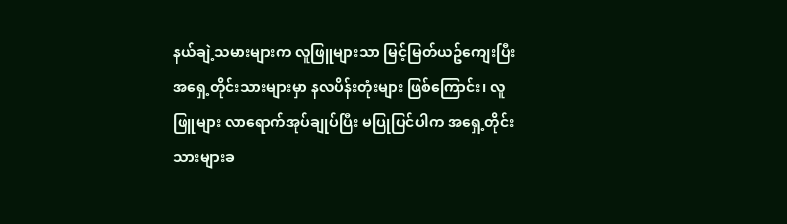နယ်ချဲ့သမားများက လူဖြူများသာ မြင့်မြတ်ယဥ်ကျေးပြီး အရှေ့တိုင်းသားများမှာ နလပိန်းတုံးများ ဖြစ်ကြောင်း၊ လူဖြူများ လာရောက်အုပ်ချုပ်ပြီး မပြုပြင်ပါက အရှေ့တိုင်းသားများခ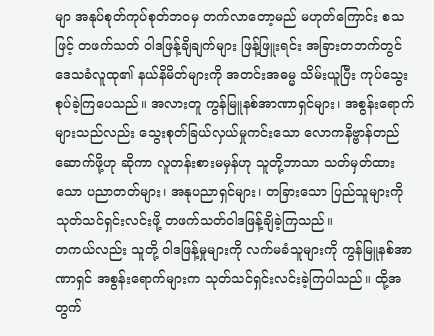မျာ အနုပ်စုတ်ကုပ်စုတ်ဘဝမှ တက်လာတော့မည် မဟုတ်ကြောင်း စသဖြင့် တဖက်သတ် ဝါဒဖြန့်ချိချက်များ ဖြန့်ဖြူးရင်း အခြားတဘက်တွင် ဒေသခံလူထု၏ နယ်နိမိတ်များကို အတင်းအဓမ္မ သိမ်းယူပြီး ကုပ်သွေးစုပ်ခဲ့ကြပေသည်။ အလားတူ ကွန်မြူနစ်အာဏာရှင်များ၊ အစွန်းရောက်များသည်လည်း သွေးစုတ်ခြယ်လှယ်မှုကင်းသော လောကနိဗ္ဗာန်တည်ဆောက်ဖို့ဟု ဆိုကာ လူတန်းစားမမှန်ဟု သူတို့ဘာသာ သတ်မှတ်ထားသော ပညာတတ်များ၊ အနုပညာရှင်များ၊ တခြားသော ပြည်သူများကို သုတ်သင်ရှင်းလင်းဖို့ တဖက်သတ်ဝါဒဖြန့်ချိခဲ့ကြသည်။
တကယ်လည်း သူတို့ ဝါဒဖြန့်မှုများကို လက်မခံသူများကို ကွန်မြူနစ်အာဏာရှင် အစွန်းရောက်များက သုတ်သင်ရှင်းလင်းခဲ့ကြပါသည်။ ထို့အတွက်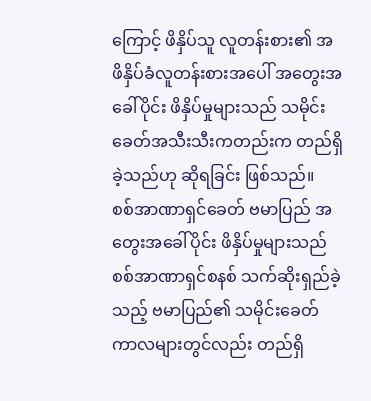ကြောင့် ဖိနှိပ်သူ လူတန်းစား၏ အဖိနှိပ်ခံလူတန်းစားအပေါ် အတွေးအခေါ်ပိုင်း ဖိနှိပ်မှုများသည် သမိုင်းခေတ်အသီးသီးကတည်းက တည်ရှိခဲ့သည်ဟု ဆိုရခြင်း ဖြစ်သည်။
စစ်အာဏာရှင်ခေတ် ဗမာပြည် အတွေးအခေါ်ပိုင်း ဖိနှိပ်မှုများသည် စစ်အာဏာရှင်စနစ် သက်ဆိုးရှည်ခဲ့သည့် ဗမာပြည်၏ သမိုင်းခေတ်ကာလများတွင်လည်း တည်ရှိ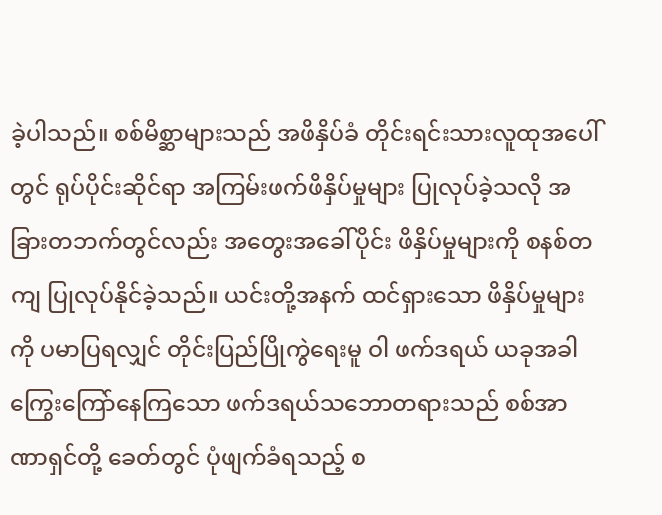ခဲ့ပါသည်။ စစ်မိစ္ဆာများသည် အဖိနှိပ်ခံ တိုင်းရင်းသားလူထုအပေါ်တွင် ရုပ်ပိုင်းဆိုင်ရာ အကြမ်းဖက်ဖိနှိပ်မှုများ ပြုလုပ်ခဲ့သလို အခြားတဘက်တွင်လည်း အတွေးအခေါ်ပိုင်း ဖိနှိပ်မှုများကို စနစ်တကျ ပြုလုပ်နိုင်ခဲ့သည်။ ယင်းတို့အနက် ထင်ရှားသော ဖိနှိပ်မှုများကို ပမာပြရလျှင် တိုင်းပြည်ပြိုကွဲရေးမူ ဝါ ဖက်ဒရယ် ယခုအခါ ကြွေးကြော်နေကြသော ဖက်ဒရယ်သဘောတရားသည် စစ်အာဏာရှင်တို့ ခေတ်တွင် ပုံဖျက်ခံရသည့် စ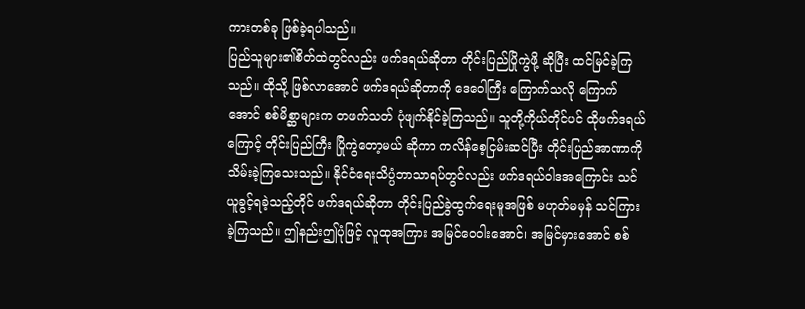ကားတစ်ခု ဖြစ်ခဲ့ရပါသည်။
ပြည်သူများ၏စိတ်ထဲတွင်လည်း ဖက်ဒရယ်ဆိုတာ တိုင်းပြည်ပြိုကွဲဖို့ ဆိုပြီး ထင်မြင်ခဲ့ကြသည်။ ထိုသို့ ဖြစ်လာအောင် ဖက်ဒရယ်ဆိုတာကို ဒေဝေါကြီး ကြောက်သလို ကြောက်အောင် စစ်မိစ္ဆာများက တဖက်သတ် ပုံဖျက်နိုင်ခဲ့ကြသည်။ သူတို့ကိုယ်တိုင်ပင် ထိုဖက်ဒရယ်ကြောင့် တိုင်းပြည်ကြီး ပြိုကွဲတော့မယ် ဆိုကာ ကလိန်စေ့ငြမ်းဆင်ပြီး တိုင်းပြည်အာဏာကို သိမ်းခဲ့ကြသေးသည်။ နိုင်ငံရေးသိပ္ပံဘာသာရပ်တွင်လည်း ဖက်ဒရယ်ဝါဒအကြောင်း သင်ယူခွင့်ရခဲ့သည့်တိုင် ဖက်ဒရယ်ဆိုတာ တိုင်းပြည်ခွဲထွက်ရေးမူအဖြစ် မဟုတ်မမှန် သင်ကြားခဲ့ကြသည်။ ဤနည်းဤပုံဖြင့် လူထုအကြား အမြင်ဝေဝါးအောင်၊ အမြင်မှားအောင် စစ်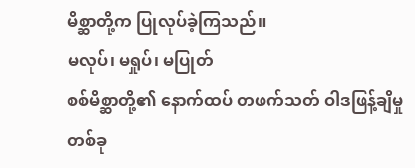မိစ္ဆာတို့က ပြုလုပ်ခဲ့ကြသည်။
မလုပ်၊ မရှုပ်၊ မပြုတ်
စစ်မိစ္ဆာတို့၏ နောက်ထပ် တဖက်သတ် ဝါဒဖြန့်ချိမှုတစ်ခု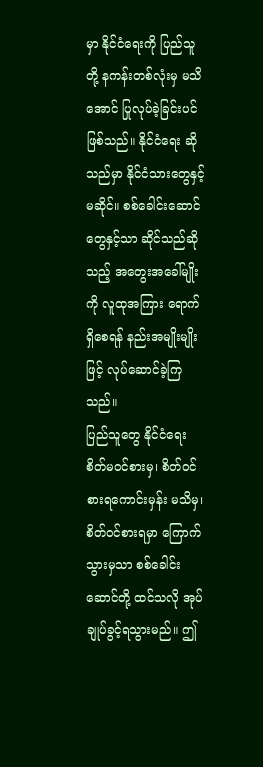မှာ နိုင်ငံရေးကို ပြည်သူတို့ နကန်းတစ်လုံးမှ မသိအောင် ပြုလုပ်ခဲ့ခြင်းပင် ဖြစ်သည်။ နိုင်ငံရေး ဆိုသည်မှာ နိုင်ငံသားတွေနှင့် မဆိုင်။ စစ်ခေါင်းဆောင်တွေနှင့်သာ ဆိုင်သည်ဆိုသည့် အတွေးအခေါ်မျိုးကို လူထုအကြား ရောက်ရှိစေရန် နည်းအမျိုးမျိုးဖြင့် လုပ်ဆောင်ခဲ့ကြသည်။
ပြည်သူတွေ နိုင်ငံရေး စိတ်မဝင်စားမှ၊ စိတ်ဝင်စားရကောင်းမှန်း မသိမှ၊ စိတ်ဝင်စားရမှာ ကြောက်သွားမှသာ စစ်ခေါင်းဆောင်တို့ ထင်သလို အုပ်ချုပ်ခွင့်ရသွားမည်။ ဤ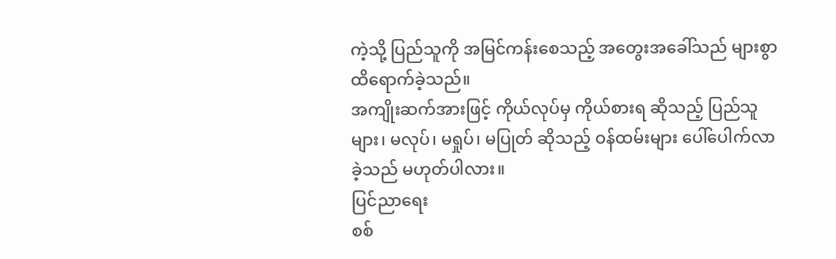ကဲ့သို့ ပြည်သူကို အမြင်ကန်းစေသည့် အတွေးအခေါ်သည် များစွာထိရောက်ခဲ့သည်။
အကျိုးဆက်အားဖြင့် ကိုယ်လုပ်မှ ကိုယ်စားရ ဆိုသည့် ပြည်သူများ၊ မလုပ်၊ မရှုပ်၊ မပြုတ် ဆိုသည့် ဝန်ထမ်းများ ပေါ်ပေါက်လာခဲ့သည် မဟုတ်ပါလား။
ပြင်ညာရေး
စစ်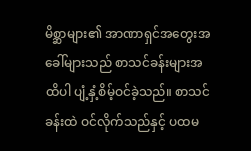မိစ္ဆာများ၏ အာဏာရှင်အတွေးအခေါ်များသည် စာသင်ခန်းများအထိပါ ပျံ့နှံ့စိမ့်ဝင်ခဲ့သည်။ စာသင်ခန်းထဲ ဝင်လိုက်သည်နှင့် ပထမ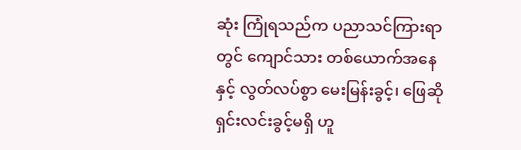ဆုံး ကြုံရသည်က ပညာသင်ကြားရာတွင် ကျောင်သား တစ်ယောက်အနေနှင့် လွတ်လပ်စွာ မေးမြန်းခွင့်၊ ဖြေဆိုရှင်းလင်းခွင့်မရှိ ဟူ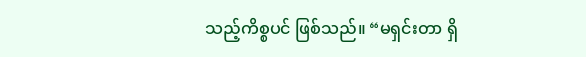သည့်ကိစ္စပင် ဖြစ်သည်။ “မရှင်းတာ ရှိ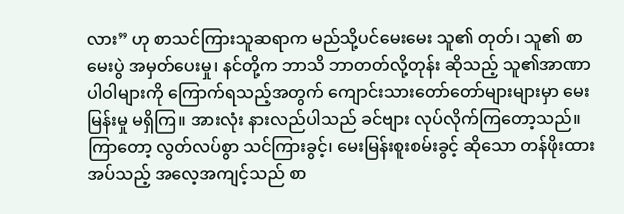လား” ဟု စာသင်ကြားသူဆရာက မည်သို့ပင်မေးမေး သူ၏ တုတ်၊ သူ၏ စာမေးပွဲ အမှတ်ပေးမှု၊ နင်တို့က ဘာသိ ဘာတတ်လို့တုန်း ဆိုသည့် သူ၏အာဏာပါဝါများကို ကြောက်ရသည့်အတွက် ကျောင်းသားတော်တော်များများမှာ မေးမြန်းမှု မရှိကြ။ အားလုံး နားလည်ပါသည် ခင်ဗျား လုပ်လိုက်ကြတော့သည်။ ကြာတော့ လွတ်လပ်စွာ သင်ကြားခွင့်၊ မေးမြန်းစူးစမ်းခွင့် ဆိုသော တန်ဖိုးထားအပ်သည့် အလေ့အကျင့်သည် စာ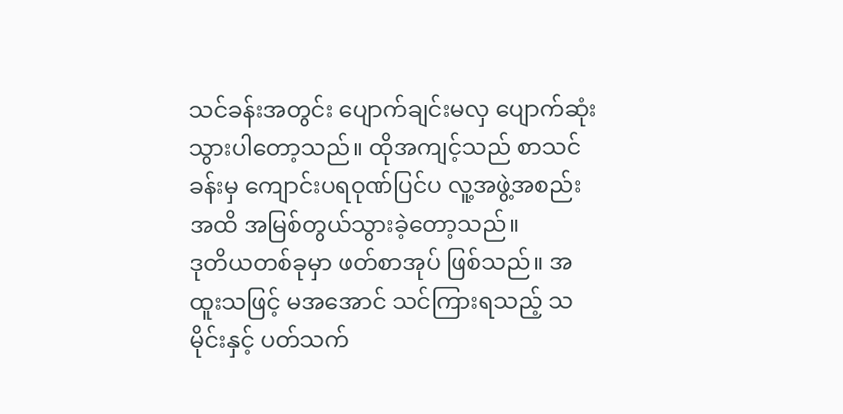သင်ခန်းအတွင်း ပျောက်ချင်းမလှ ပျောက်ဆုံးသွားပါတော့သည်။ ထိုအကျင့်သည် စာသင်ခန်းမှ ကျောင်းပရဝုဏ်ပြင်ပ လူ့အဖွဲ့အစည်းအထိ အမြစ်တွယ်သွားခဲ့တော့သည်။
ဒုတိယတစ်ခုမှာ ဖတ်စာအုပ် ဖြစ်သည်။ အထူးသဖြင့် မအအောင် သင်ကြားရသည့် သမိုင်းနှင့် ပတ်သက်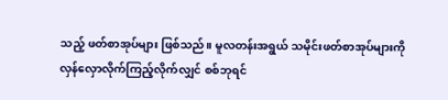သည့် ဖတ်စာအုပ်များ ဖြစ်သည်။ မူလတန်းအရွယ် သမိုင်းဖတ်စာအုပ်များကို လှန်လှောလိုက်ကြည့်လိုက်လျှင် စစ်ဘုရင်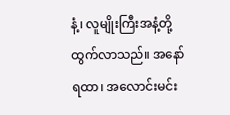နံ့၊ လူမျိုးကြီးအနံ့တို့ ထွက်လာသည်။ အနော်ရထာ၊ အလောင်းမင်း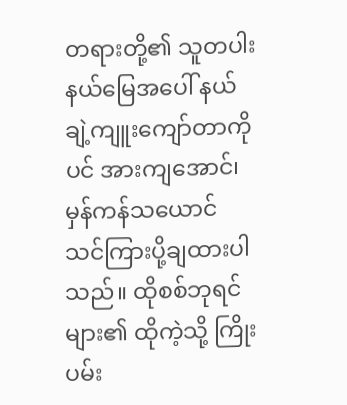တရားတို့၏ သူတပါးနယ်မြေအပေါ် နယ်ချဲ့ကျူးကျော်တာကိုပင် အားကျအောင်၊ မှန်ကန်သယောင် သင်ကြားပို့ချထားပါသည်။ ထိုစစ်ဘုရင်များ၏ ထိုကဲ့သို့ ကြိုးပမ်း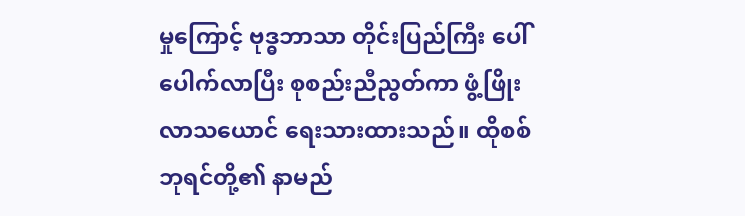မှုကြောင့် ဗုဒ္ဓဘာသာ တိုင်းပြည်ကြီး ပေါ်ပေါက်လာပြီး စုစည်းညီညွတ်ကာ ဖွံ့ဖြိုးလာသယောင် ရေးသားထားသည်။ ထိုစစ်ဘုရင်တို့၏ နာမည်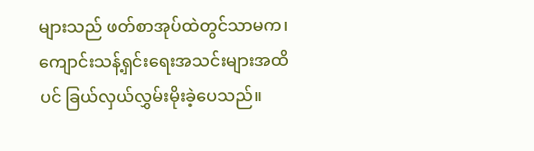များသည် ဖတ်စာအုပ်ထဲတွင်သာမက၊ ကျောင်းသန့်ရှင်းရေးအသင်းများအထိပင် ခြယ်လှယ်လွှမ်းမိုးခဲ့ပေသည်။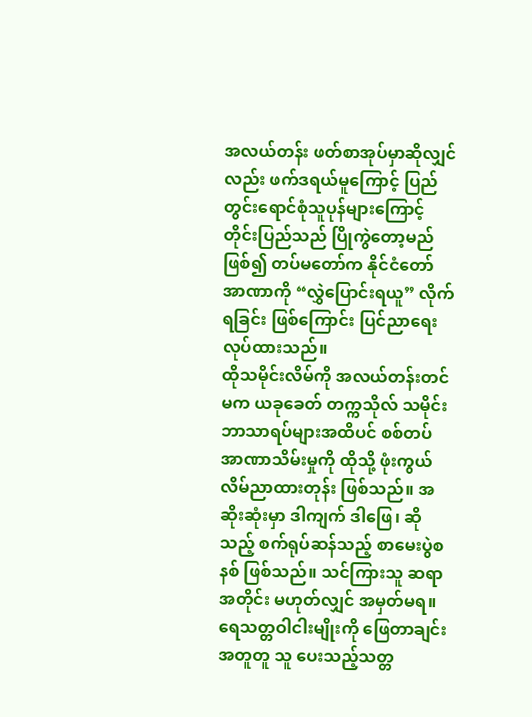အလယ်တန်း ဖတ်စာအုပ်မှာဆိုလျှင်လည်း ဖက်ဒရယ်မူကြောင့် ပြည်တွင်းရောင်စုံသူပုန်များကြောင့် တိုင်းပြည်သည် ပြိုကွဲတော့မည်ဖြစ်၍ တပ်မတော်က နိုင်ငံတော်အာဏာကို “လွှဲပြောင်းရယူ” လိုက်ရခြင်း ဖြစ်ကြောင်း ပြင်ညာရေးလုပ်ထားသည်။
ထိုသမိုင်းလိမ်ကို အလယ်တန်းတင်မက ယခုခေတ် တက္ကသိုလ် သမိုင်းဘာသာရပ်များအထိပင် စစ်တပ် အာဏာသိမ်းမှုကို ထိုသို့ ဖုံးကွယ်လိမ်ညာထားတုန်း ဖြစ်သည်။ အဆိုးဆုံးမှာ ဒါကျက် ဒါဖြေ၊ ဆိုသည့် စက်ရုပ်ဆန်သည့် စာမေးပွဲစနစ် ဖြစ်သည်။ သင်ကြားသူ ဆရာအတိုင်း မဟုတ်လျှင် အမှတ်မရ။ ရေသတ္တဝါငါးမျိုးကို ဖြေတာချင်းအတူတူ သူ ပေးသည့်သတ္တ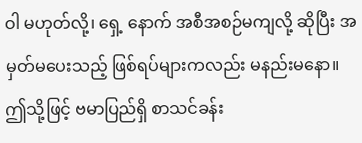ဝါ မဟုတ်လို့၊ ရှေ့ နောက် အစီအစဉ်မကျလို့ ဆိုပြီး အမှတ်မပေးသည့် ဖြစ်ရပ်များကလည်း မနည်းမနော။ ဤသို့ဖြင့် ဗမာပြည်ရှိ စာသင်ခန်း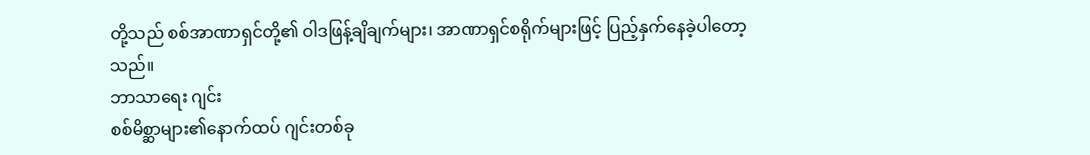တို့သည် စစ်အာဏာရှင်တို့၏ ဝါဒဖြန့်ချိချက်များ၊ အာဏာရှင်စရိုက်များဖြင့် ပြည့်နှက်နေခဲ့ပါတော့သည်။
ဘာသာရေး ဂျင်း
စစ်မိစ္ဆာများ၏နောက်ထပ် ဂျင်းတစ်ခု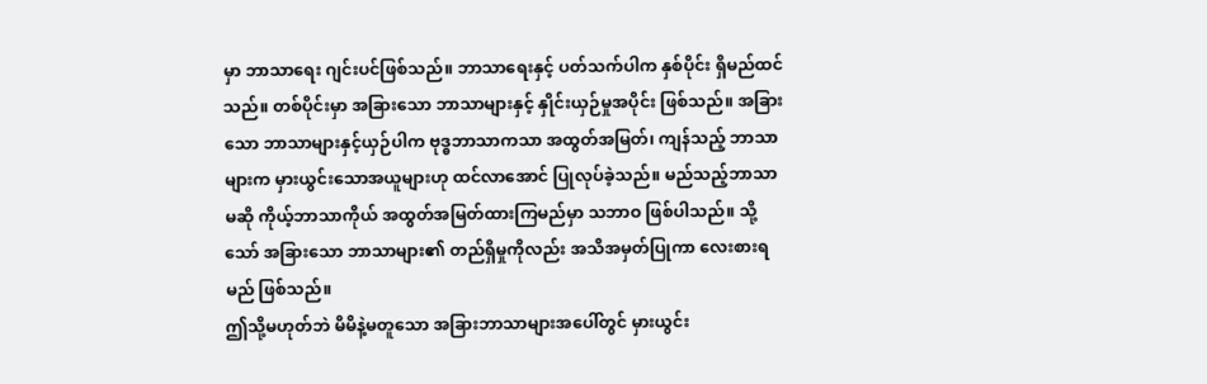မှာ ဘာသာရေး ဂျင်းပင်ဖြစ်သည်။ ဘာသာရေးနှင့် ပတ်သက်ပါက နှစ်ပိုင်း ရှိမည်ထင်သည်။ တစ်ပိုင်းမှာ အခြားသော ဘာသာများနှင့် နှိုင်းယှဉ်မှုအပိုင်း ဖြစ်သည်။ အခြားသော ဘာသာများနှင့်ယှဉ်ပါက ဗုဒ္ဓဘာသာကသာ အထွတ်အမြတ်၊ ကျန်သည့် ဘာသာများက မှားယွင်းသောအယူများဟု ထင်လာအောင် ပြုလုပ်ခဲ့သည်။ မည်သည့်ဘာသာမဆို ကိုယ့်ဘာသာကိုယ် အထွတ်အမြတ်ထားကြမည်မှာ သဘာဝ ဖြစ်ပါသည်။ သို့သော် အခြားသော ဘာသာများ၏ တည်ရှိမှုကိုလည်း အသိအမှတ်ပြုကာ လေးစားရမည် ဖြစ်သည်။
ဤသို့မဟုတ်ဘဲ မိမိနဲ့မတူသော အခြားဘာသာများအပေါ်တွင် မှားယွင်း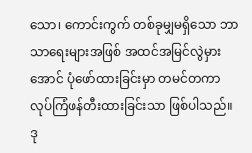သော၊ ကောင်းကွက် တစ်ခုမျှမရှိသော ဘာသာရေးများအဖြစ် အထင်အမြင်လွဲမှားအောင် ပုံဖော်ထားခြင်းမှာ တမင်တကာ လုပ်ကြံဖန်တီးထားခြင်းသာ ဖြစ်ပါသည်။
ဒု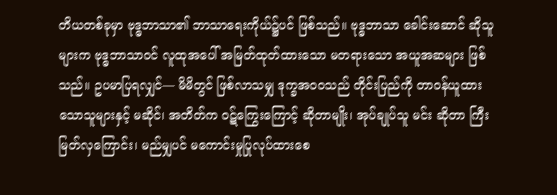တိယတစ်ခုမှာ ဗုဒ္ဓဘာသာ၏ ဘာသာရေးကိုယ်၌ပင် ဖြစ်သည်။ ဗုဒ္ဓဘာသာ ခေါင်းဆောင် ဆိုသူများက ဗုဒ္ဓဘာသာဝင် လူထုအပေါ် အမြတ်ထုတ်ထားသော မတရားသော အယူအဆများ ဖြစ်သည်။ ဥပမာပြရလျှင်— မိမိတွင် ဖြစ်လာသမျှ ဒုက္ခအဝဝသည် တိုင်းပြည်ကို တာဝန်ယူထားသောသူများနှင့် မဆိုင်၊ အတိတ်က ဝဋ်ကြွေးကြောင့် ဆိုတာမျိုး၊ အုပ်ချုပ်သူ မင်း ဆိုတာ ကြီးမြတ်လှကြောင်း၊ မည်မျှပင် မကောင်းမှုပြုလုပ်ထားစေ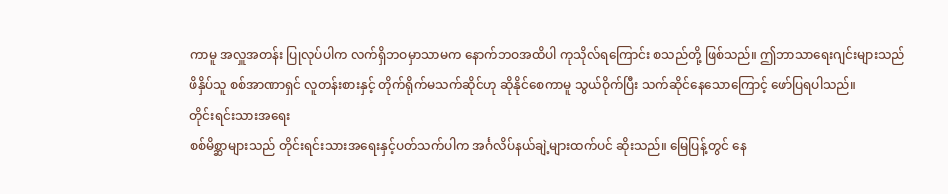ကာမူ အလှူအတန်း ပြုလုပ်ပါက လက်ရှိဘဝမှာသာမက နောက်ဘဝအထိပါ ကုသိုလ်ရကြောင်း စသည်တို့ ဖြစ်သည်။ ဤဘာသာရေးဂျင်းများသည် ဖိနှိပ်သူ စစ်အာဏာရှင် လူတန်းစားနှင့် တိုက်ရိုက်မသက်ဆိုင်ဟု ဆိုနိုင်စေကာမူ သွယ်ဝိုက်ပြီး သက်ဆိုင်နေသောကြောင့် ဖော်ပြရပါသည်။
တိုင်းရင်းသားအရေး
စစ်မိစ္ဆာများသည် တိုင်းရင်းသားအရေးနှင့်ပတ်သက်ပါက အင်္ဂလိပ်နယ်ချဲ့များထက်ပင် ဆိုးသည်။ မြေပြန့်တွင် နေ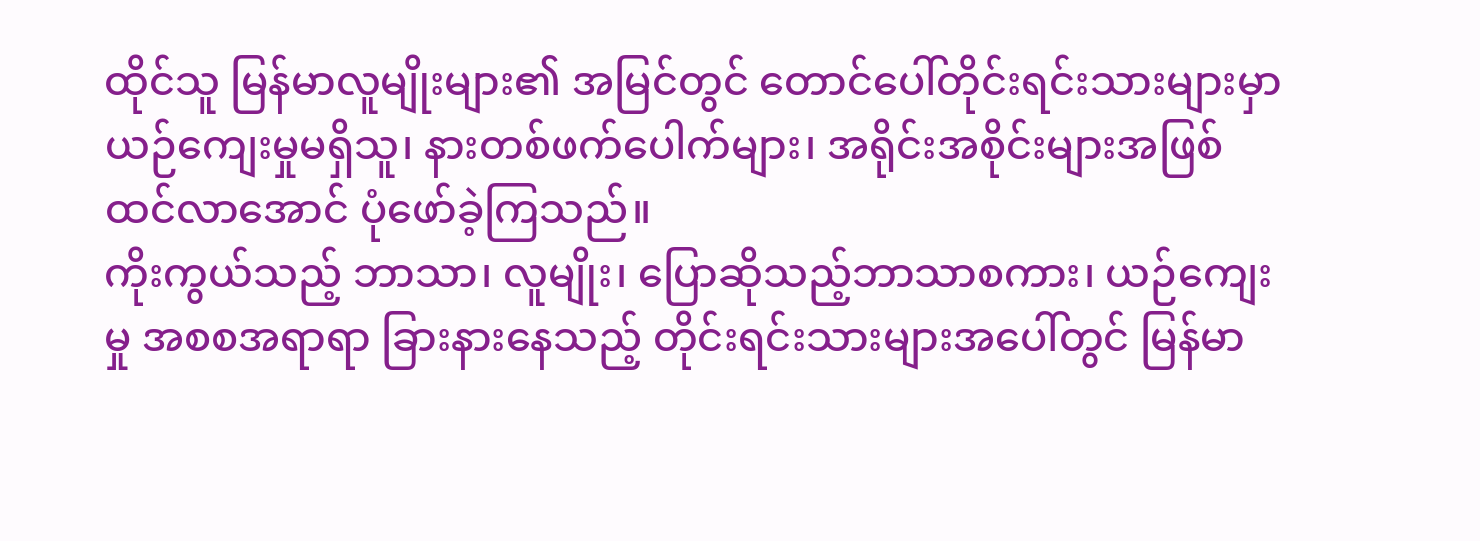ထိုင်သူ မြန်မာလူမျိုးများ၏ အမြင်တွင် တောင်ပေါ်တိုင်းရင်းသားများမှာ ယဉ်ကျေးမှုမရှိသူ၊ နားတစ်ဖက်ပေါက်များ၊ အရိုင်းအစိုင်းများအဖြစ် ထင်လာအောင် ပုံဖော်ခဲ့ကြသည်။
ကိုးကွယ်သည့် ဘာသာ၊ လူမျိုး၊ ပြောဆိုသည့်ဘာသာစကား၊ ယဉ်ကျေးမှု အစစအရာရာ ခြားနားနေသည့် တိုင်းရင်းသားများအပေါ်တွင် မြန်မာ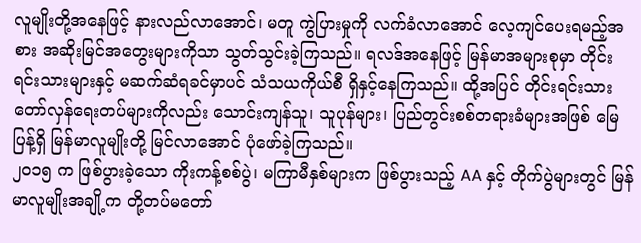လူမျိုးတို့အနေဖြင့် နားလည်လာအောင်၊ မတူ ကွဲပြားမှုကို လက်ခံလာအောင် လေ့ကျင်ပေးရမည့်အစား အဆိုးမြင်အတွေးများကိုသာ သွတ်သွင်းခဲ့ကြသည်။ ရလဒ်အနေဖြင့် မြန်မာအများစုမှာ တိုင်းရင်းသားများနှင့် မဆက်ဆံရခင်မှာပင် သံသယကိုယ်စီ ရှိနှင့်နေကြသည်။ ထို့အပြင် တိုင်းရင်းသား တော်လှန်ရေးတပ်များကိုလည်း သောင်းကျန်သူ၊ သူပုန်များ၊ ပြည်တွင်းစစ်တရားခံများအဖြစ် မြေပြန့်ရှိ မြန်မာလူမျိုးတို့ မြင်လာအောင် ပုံဖော်ခဲ့ကြသည်။
၂၀၁၅ က ဖြစ်ပွားခဲ့သော ကိုးကန့်စစ်ပွဲ၊ မကြာမီနှစ်များက ဖြစ်ပွားသည့် AA နှင့် တိုက်ပွဲများတွင် မြန်မာလူမျိုးအချို့က တို့တပ်မတော်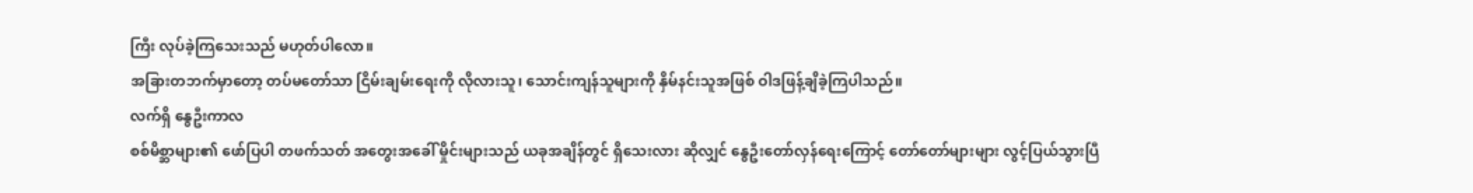ကြီး လုပ်ခဲ့ကြသေးသည် မဟုတ်ပါလော။
အခြားတဘက်မှာတော့ တပ်မတော်သာ ငြိမ်းချမ်းရေးကို လိုလားသူ၊ သောင်းကျန်သူများကို နှိမ်နင်းသူအဖြစ် ဝါဒဖြန့်ချိခဲ့ကြပါသည်။
လက်ရှိ နွေဦးကာလ
စစ်မိစ္ဆာများ၏ ဖော်ပြပါ တဖက်သတ် အတွေးအခေါ် မှိုင်းများသည် ယခုအချိန်တွင် ရှိသေးလား ဆိုလျှင် နွေဦးတော်လှန်ရေးကြောင့် တော်တော်များများ လွင့်ပြယ်သွားပြီ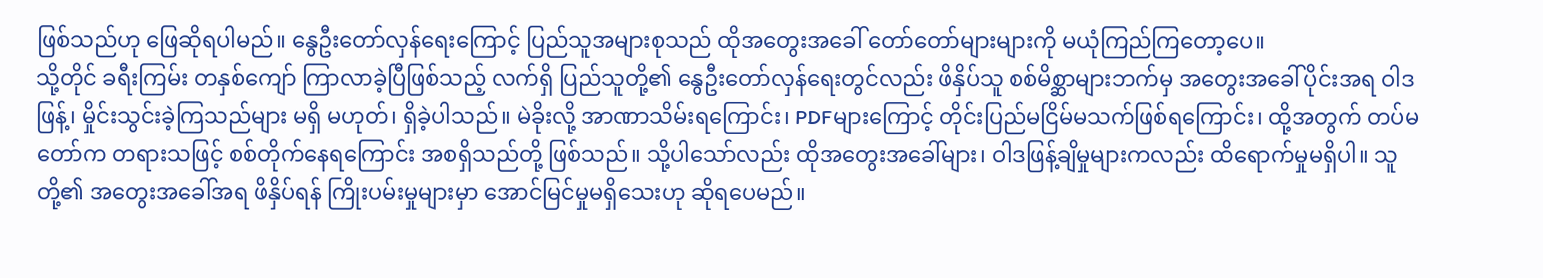ဖြစ်သည်ဟု ဖြေဆိုရပါမည်။ နွေဦးတော်လှန်ရေးကြောင့် ပြည်သူအများစုသည် ထိုအတွေးအခေါ် တော်တော်များများကို မယုံကြည်ကြတော့ပေ။
သို့တိုင် ခရီးကြမ်း တနှစ်ကျော် ကြာလာခဲ့ပြီဖြစ်သည့် လက်ရှိ ပြည်သူတို့၏ နွေဦးတော်လှန်ရေးတွင်လည်း ဖိနှိပ်သူ စစ်မိစ္ဆာများဘက်မှ အတွေးအခေါ်ပိုင်းအရ ဝါဒဖြန့်၊ မှိုင်းသွင်းခဲ့ကြသည်များ မရှိ မဟုတ်၊ ရှိခဲ့ပါသည်။ မဲခိုးလို့ အာဏာသိမ်းရကြောင်း၊ PDFများကြောင့် တိုင်းပြည်မငြိမ်မသက်ဖြစ်ရကြောင်း၊ ထို့အတွက် တပ်မတော်က တရားသဖြင့် စစ်တိုက်နေရကြောင်း အစရှိသည်တို့ ဖြစ်သည်။ သို့ပါသော်လည်း ထိုအတွေးအခေါ်များ၊ ဝါဒဖြန့်ချိမှုများကလည်း ထိရောက်မှုမရှိပါ။ သူတို့၏ အတွေးအခေါ်အရ ဖိနှိပ်ရန် ကြိုးပမ်းမှုများမှာ အောင်မြင်မှုမရှိသေးဟု ဆိုရပေမည်။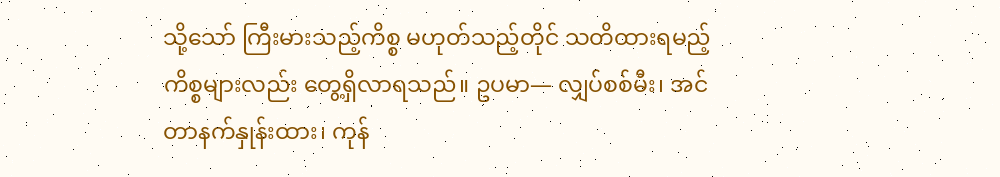သို့သော် ကြီးမားသည့်ကိစ္စ မဟုတ်သည့်တိုင် သတိထားရမည့် ကိစ္စများလည်း တွေ့ရှိလာရသည်။ ဥပမာ— လျှပ်စစ်မီး၊ အင်တာနက်နှုန်းထား၊ ကုန်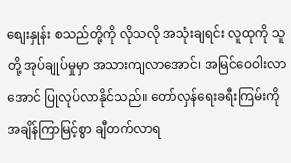စျေးနှုန်း စသည်တို့ကို လိုသလို အသုံးချရင်း လူထုကို သူတို့ အုပ်ချုပ်မှုမှာ အသားကျလာအောင်၊ အမြင်ဝေဝါးလာအောင် ပြုလုပ်လာနိုင်သည်။ တော်လှန်ရေးခရီးကြမ်းကို အချိန်ကြာမြင့်စွာ ချီတက်လာရ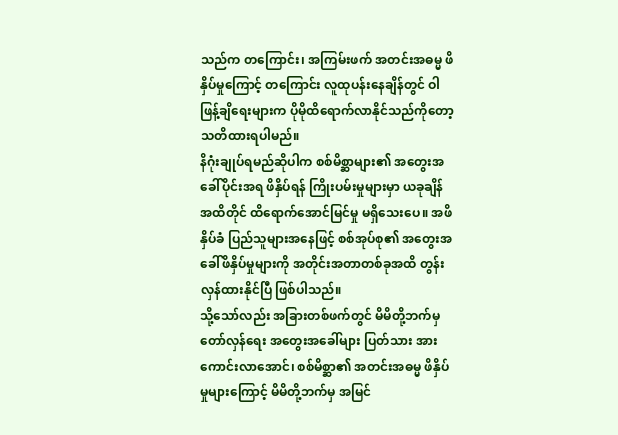သည်က တကြောင်း၊ အကြမ်းဖက် အတင်းအဓမ္မ ဖိနှိပ်မှုကြောင့် တကြောင်း လူထုပန်းနေချိန်တွင် ဝါဖြန့်ချိရေးများက ပိုမိုထိရောက်လာနိုင်သည်ကိုတော့ သတိထားရပါမည်။
နိဂုံးချုပ်ရမည်ဆိုပါက စစ်မိစ္ဆာများ၏ အတွေးအခေါ်ပိုင်းအရ ဖိနှိပ်ရန် ကြိုးပမ်းမှုများမှာ ယခုချိန်အထိတိုင် ထိရောက်အောင်မြင်မှု မရှိသေးပေ။ အဖိနှိပ်ခံ ပြည်သူများအနေဖြင့် စစ်အုပ်စု၏ အတွေးအခေါ်ဖိနှိပ်မှုများကို အတိုင်းအတာတစ်ခုအထိ တွန်းလှန်ထားနိုင်ပြီ ဖြစ်ပါသည်။
သို့သော်လည်း အခြားတစ်ဖက်တွင် မိမိတို့ဘက်မှ တော်လှန်ရေး အတွေးအခေါ်များ ပြတ်သား အားကောင်းလာအောင်၊ စစ်မိစ္ဆာ၏ အတင်းအဓမ္မ ဖိနှိပ်မှုများကြောင့် မိမိတို့ဘက်မှ အမြင်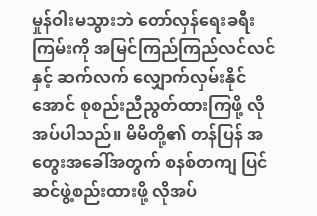မှုန်ဝါးမသွားဘဲ တော်လှန်ရေးခရီးကြမ်းကို အမြင်ကြည်ကြည်လင်လင်နှင့် ဆက်လက် လျှောက်လှမ်းနိုင်အောင် စုစည်းညီညွတ်ထားကြဖို့ လိုအပ်ပါသည်။ မိမိတို့၏ တန်ပြန် အတွေးအခေါ်အတွက် စနစ်တကျ ပြင်ဆင်ဖွဲ့စည်းထားဖို့ လိုအပ်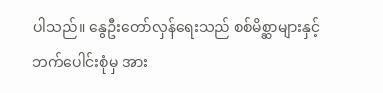ပါသည်။ နွေဦးတော်လှန်ရေးသည် စစ်မိစ္ဆာများနှင့် ဘက်ပေါင်းစုံမှ အား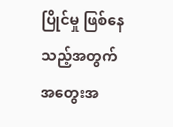ပြိုင်မှု ဖြစ်နေသည့်အတွက် အတွေးအ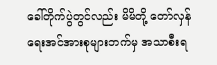ခေါ်တိုက်ပွဲတွင်လည်း မိမိတို့ တော်လှန်ရေးအင်အားစုများဘက်မှ အသာစီးရ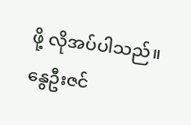ဖို့ လိုအပ်ပါသည်။
နွေဦးဇင်